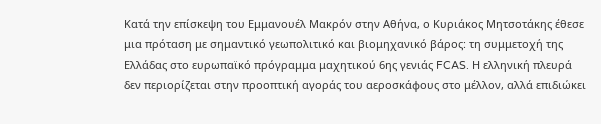Κατά την επίσκεψη του Εμμανουέλ Μακρόν στην Αθήνα, ο Κυριάκος Μητσοτάκης έθεσε μια πρόταση με σημαντικό γεωπολιτικό και βιομηχανικό βάρος: τη συμμετοχή της Ελλάδας στο ευρωπαϊκό πρόγραμμα μαχητικού 6ης γενιάς FCAS. Η ελληνική πλευρά δεν περιορίζεται στην προοπτική αγοράς του αεροσκάφους στο μέλλον, αλλά επιδιώκει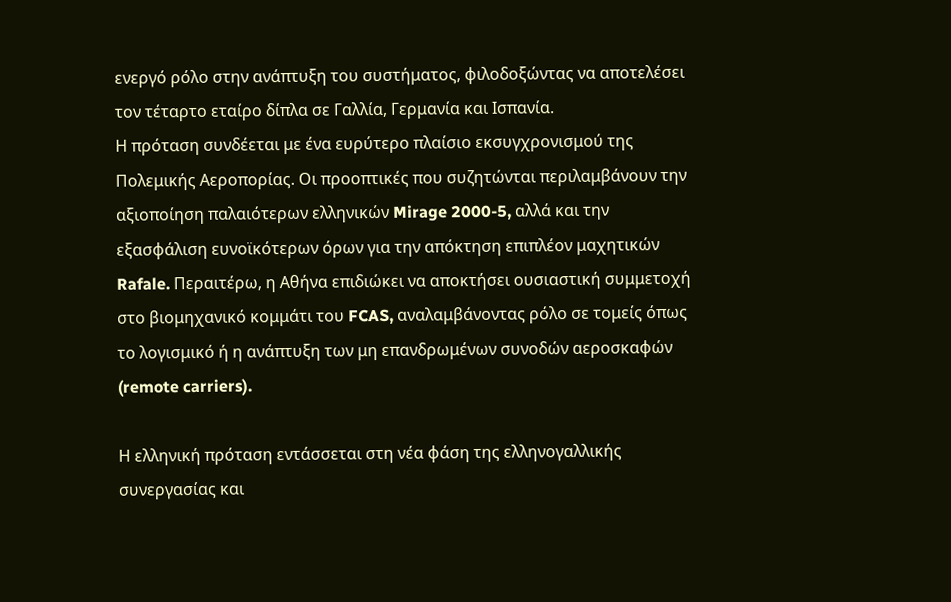ενεργό ρόλο στην ανάπτυξη του συστήματος, φιλοδοξώντας να αποτελέσει τον τέταρτο εταίρο δίπλα σε Γαλλία, Γερμανία και Ισπανία.
Η πρόταση συνδέεται με ένα ευρύτερο πλαίσιο εκσυγχρονισμού της Πολεμικής Αεροπορίας. Οι προοπτικές που συζητώνται περιλαμβάνουν την αξιοποίηση παλαιότερων ελληνικών Mirage 2000-5, αλλά και την εξασφάλιση ευνοϊκότερων όρων για την απόκτηση επιπλέον μαχητικών Rafale. Περαιτέρω, η Αθήνα επιδιώκει να αποκτήσει ουσιαστική συμμετοχή στο βιομηχανικό κομμάτι του FCAS, αναλαμβάνοντας ρόλο σε τομείς όπως το λογισμικό ή η ανάπτυξη των μη επανδρωμένων συνοδών αεροσκαφών (remote carriers).

Η ελληνική πρόταση εντάσσεται στη νέα φάση της ελληνογαλλικής συνεργασίας και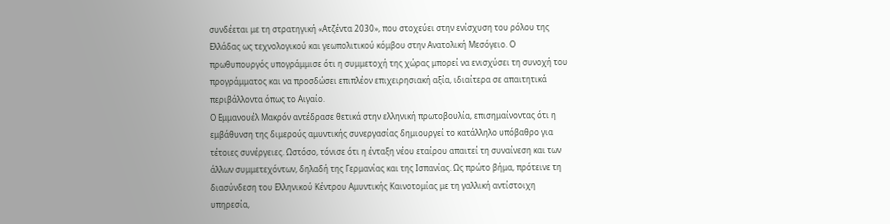συνδέεται με τη στρατηγική «Ατζέντα 2030», που στοχεύει στην ενίσχυση του ρόλου της Ελλάδας ως τεχνολογικού και γεωπολιτικού κόμβου στην Ανατολική Μεσόγειο. Ο πρωθυπουργός υπογράμμισε ότι η συμμετοχή της χώρας μπορεί να ενισχύσει τη συνοχή του προγράμματος και να προσδώσει επιπλέον επιχειρησιακή αξία, ιδιαίτερα σε απαιτητικά περιβάλλοντα όπως το Αιγαίο.
Ο Εμμανουέλ Μακρόν αντέδρασε θετικά στην ελληνική πρωτοβουλία, επισημαίνοντας ότι η εμβάθυνση της διμερούς αμυντικής συνεργασίας δημιουργεί το κατάλληλο υπόβαθρο για τέτοιες συνέργειες. Ωστόσο, τόνισε ότι η ένταξη νέου εταίρου απαιτεί τη συναίνεση και των άλλων συμμετεχόντων, δηλαδή της Γερμανίας και της Ισπανίας. Ως πρώτο βήμα, πρότεινε τη διασύνδεση του Ελληνικού Κέντρου Αμυντικής Καινοτομίας με τη γαλλική αντίστοιχη υπηρεσία,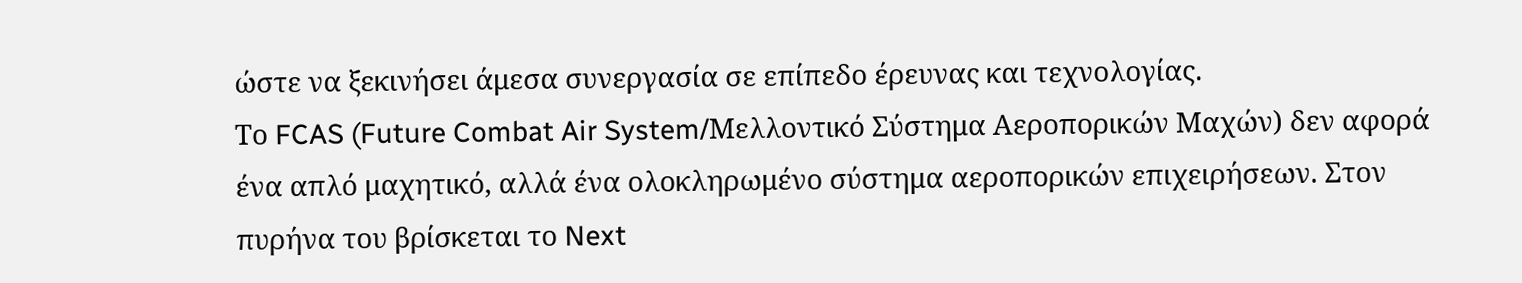ώστε να ξεκινήσει άμεσα συνεργασία σε επίπεδο έρευνας και τεχνολογίας.
Το FCAS (Future Combat Air System/Μελλοντικό Σύστημα Αεροπορικών Μαχών) δεν αφορά ένα απλό μαχητικό, αλλά ένα ολοκληρωμένο σύστημα αεροπορικών επιχειρήσεων. Στον πυρήνα του βρίσκεται το Next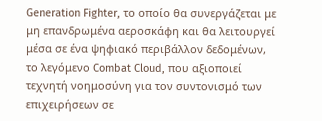Generation Fighter, το οποίο θα συνεργάζεται με μη επανδρωμένα αεροσκάφη και θα λειτουργεί μέσα σε ένα ψηφιακό περιβάλλον δεδομένων, το λεγόμενο Combat Cloud, που αξιοποιεί τεχνητή νοημοσύνη για τον συντονισμό των επιχειρήσεων σε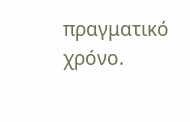πραγματικό χρόνο.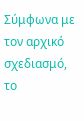Σύμφωνα με τον αρχικό σχεδιασμό, το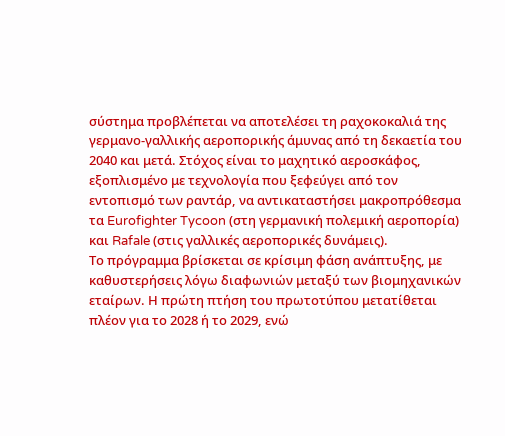σύστημα προβλέπεται να αποτελέσει τη ραχοκοκαλιά της γερμανο-γαλλικής αεροπορικής άμυνας από τη δεκαετία του 2040 και μετά. Στόχος είναι το μαχητικό αεροσκάφος, εξοπλισμένο με τεχνολογία που ξεφεύγει από τον εντοπισμό των ραντάρ, να αντικαταστήσει μακροπρόθεσμα τα Eurofighter Tycoon (στη γερμανική πολεμική αεροπορία) και Rafale (στις γαλλικές αεροπορικές δυνάμεις).
Το πρόγραμμα βρίσκεται σε κρίσιμη φάση ανάπτυξης, με καθυστερήσεις λόγω διαφωνιών μεταξύ των βιομηχανικών εταίρων. Η πρώτη πτήση του πρωτοτύπου μετατίθεται πλέον για το 2028 ή το 2029, ενώ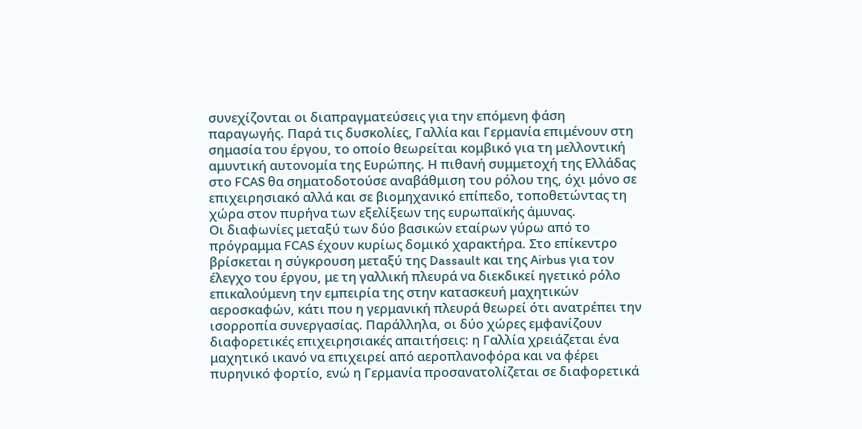συνεχίζονται οι διαπραγματεύσεις για την επόμενη φάση παραγωγής. Παρά τις δυσκολίες, Γαλλία και Γερμανία επιμένουν στη σημασία του έργου, το οποίο θεωρείται κομβικό για τη μελλοντική αμυντική αυτονομία της Ευρώπης. Η πιθανή συμμετοχή της Ελλάδας στο FCAS θα σηματοδοτούσε αναβάθμιση του ρόλου της, όχι μόνο σε επιχειρησιακό αλλά και σε βιομηχανικό επίπεδο, τοποθετώντας τη χώρα στον πυρήνα των εξελίξεων της ευρωπαϊκής άμυνας.
Οι διαφωνίες μεταξύ των δύο βασικών εταίρων γύρω από το πρόγραμμα FCAS έχουν κυρίως δομικό χαρακτήρα. Στο επίκεντρο βρίσκεται η σύγκρουση μεταξύ της Dassault και της Airbus για τον έλεγχο του έργου, με τη γαλλική πλευρά να διεκδικεί ηγετικό ρόλο επικαλούμενη την εμπειρία της στην κατασκευή μαχητικών αεροσκαφών, κάτι που η γερμανική πλευρά θεωρεί ότι ανατρέπει την ισορροπία συνεργασίας. Παράλληλα, οι δύο χώρες εμφανίζουν διαφορετικές επιχειρησιακές απαιτήσεις: η Γαλλία χρειάζεται ένα μαχητικό ικανό να επιχειρεί από αεροπλανοφόρα και να φέρει πυρηνικό φορτίο, ενώ η Γερμανία προσανατολίζεται σε διαφορετικά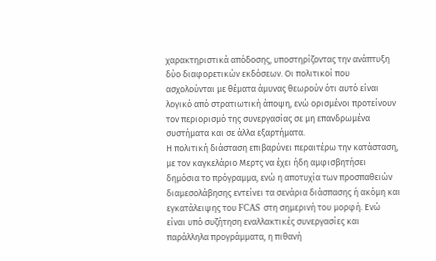χαρακτηριστικά απόδοσης, υποστηρίζοντας την ανάπτυξη δύο διαφορετικών εκδόσεων. Οι πολιτικοί που ασχολούνται με θέματα άμυνας θεωρούν ότι αυτό είναι λογικό από στρατιωτική άποψη, ενώ ορισμένοι προτείνουν τον περιορισμό της συνεργασίας σε μη επανδρωμένα συστήματα και σε άλλα εξαρτήματα.
Η πολιτική διάσταση επιβαρύνει περαιτέρω την κατάσταση, με τον καγκελάριο Μερτς να έχει ήδη αμφισβητήσει δημόσια το πρόγραμμα, ενώ η αποτυχία των προσπαθειών διαμεσολάβησης εντείνει τα σενάρια διάσπασης ή ακόμη και εγκατάλειψης του FCAS στη σημερινή του μορφή. Ενώ είναι υπό συζήτηση εναλλακτικές συνεργασίες και παράλληλα προγράμματα, η πιθανή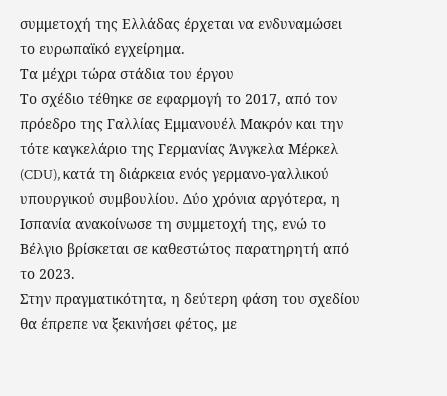συμμετοχή της Ελλάδας έρχεται να ενδυναμώσει το ευρωπαϊκό εγχείρημα.
Τα μέχρι τώρα στάδια του έργου
Το σχέδιο τέθηκε σε εφαρμογή το 2017, από τον πρόεδρο της Γαλλίας Εμμανουέλ Μακρόν και την τότε καγκελάριο της Γερμανίας Άνγκελα Μέρκελ (CDU), κατά τη διάρκεια ενός γερμανο-γαλλικού υπουργικού συμβουλίου. Δύο χρόνια αργότερα, η Ισπανία ανακοίνωσε τη συμμετοχή της, ενώ το Βέλγιο βρίσκεται σε καθεστώτος παρατηρητή από το 2023.
Στην πραγματικότητα, η δεύτερη φάση του σχεδίου θα έπρεπε να ξεκινήσει φέτος, με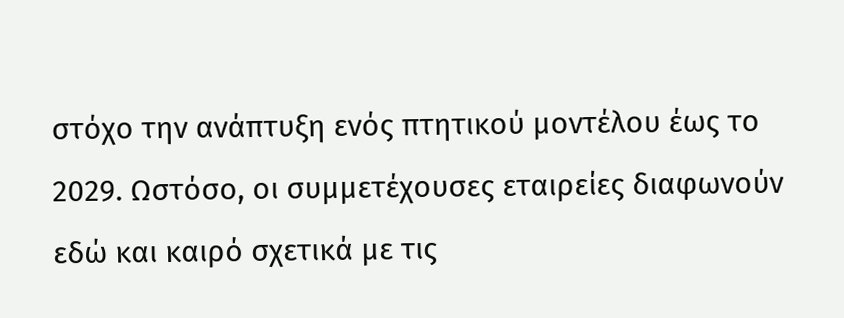στόχο την ανάπτυξη ενός πτητικού μοντέλου έως το 2029. Ωστόσο, οι συμμετέχουσες εταιρείες διαφωνούν εδώ και καιρό σχετικά με τις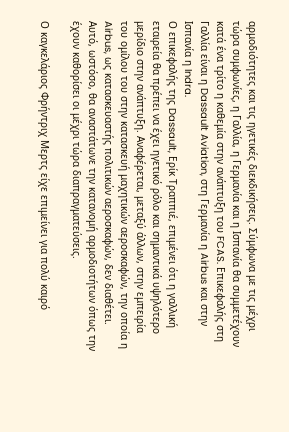αρμοδιότητες και τις ηγετικές διεκδικήσεις. Σύμφωνα με τις μέχρι τώρα συμφωνίες, η Γαλλία, η Γερμανία και η Ισπανία θα συμμετέχουν κατά ένα τρίτο η καθεμία στην ανάπτυξη του FCAS. Επικεφαλής στη Γαλλία είναι η Dassault Aviation, στη Γερμανία η Airbus και στην Ισπανία η Indra.
Ο επικεφαλής της Dassault, Ερίκ Τραππιέ, επιμένει ότι η γαλλική εταιρεία θα πρέπει να έχει ηγετικό ρόλο και σημαντικά υψηλότερο μερίδιο στην ανάπτυξη. Αναφέρεται, μεταξύ άλλων, στην εμπειρία του ομίλου του στην κατασκευή μαχητικών αεροσκαφών, την οποία η Airbus, ως κατασκευαστής πολιτικών αεροσκαφών, δεν διαθέτει. Αυτό, ωστόσο, θα αναστάτωνε την κατανομή αρμοδιοτήτων όπως την έχουν καθορίσει οι μέχρι τώρα διαπραγματεύσεις.

Ο καγκελάριος Φρήντριχ Μερτς είχε επιμείνει για πολύ καιρό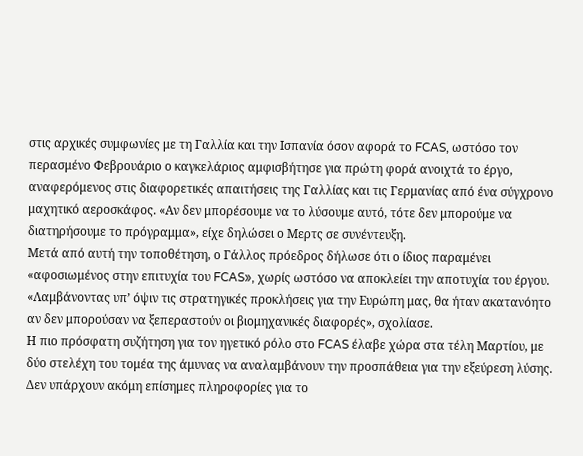στις αρχικές συμφωνίες με τη Γαλλία και την Ισπανία όσον αφορά το FCAS, ωστόσο τον περασμένο Φεβρουάριο ο καγκελάριος αμφισβήτησε για πρώτη φορά ανοιχτά το έργο, αναφερόμενος στις διαφορετικές απαιτήσεις της Γαλλίας και τις Γερμανίας από ένα σύγχρονο μαχητικό αεροσκάφος. «Αν δεν μπορέσουμε να το λύσουμε αυτό, τότε δεν μπορούμε να διατηρήσουμε το πρόγραμμα», είχε δηλώσει ο Μερτς σε συνέντευξη.
Μετά από αυτή την τοποθέτηση, ο Γάλλος πρόεδρος δήλωσε ότι ο ίδιος παραμένει «αφοσιωμένος στην επιτυχία του FCAS», χωρίς ωστόσο να αποκλείει την αποτυχία του έργου. «Λαμβάνοντας υπ’ όψιν τις στρατηγικές προκλήσεις για την Ευρώπη μας, θα ήταν ακατανόητο αν δεν μπορούσαν να ξεπεραστούν οι βιομηχανικές διαφορές», σχολίασε.
Η πιο πρόσφατη συζήτηση για τον ηγετικό ρόλο στο FCAS έλαβε χώρα στα τέλη Μαρτίου, με δύο στελέχη του τομέα της άμυνας να αναλαμβάνουν την προσπάθεια για την εξεύρεση λύσης. Δεν υπάρχουν ακόμη επίσημες πληροφορίες για το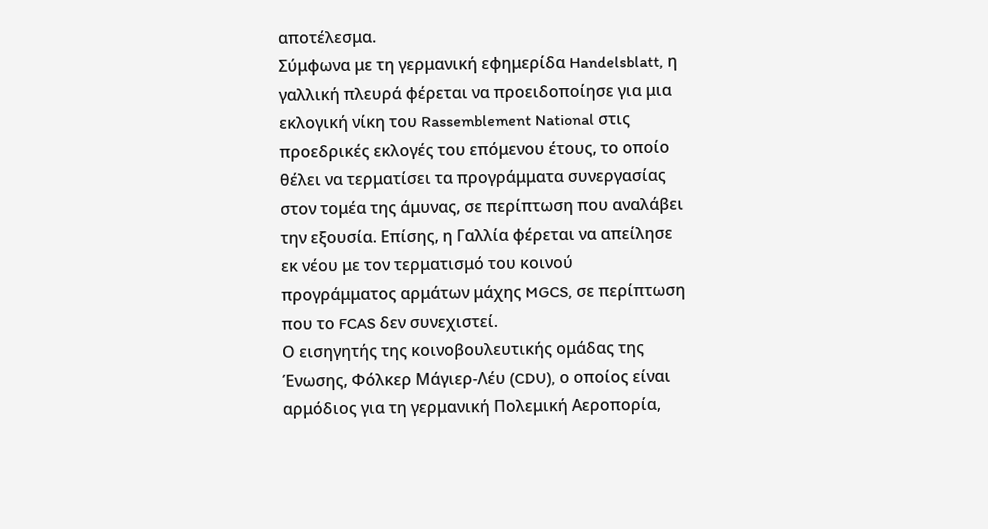αποτέλεσμα.
Σύμφωνα με τη γερμανική εφημερίδα Handelsblatt, η γαλλική πλευρά φέρεται να προειδοποίησε για μια εκλογική νίκη του Rassemblement National στις προεδρικές εκλογές του επόμενου έτους, το οποίο θέλει να τερματίσει τα προγράμματα συνεργασίας στον τομέα της άμυνας, σε περίπτωση που αναλάβει την εξουσία. Επίσης, η Γαλλία φέρεται να απείλησε εκ νέου με τον τερματισμό του κοινού προγράμματος αρμάτων μάχης MGCS, σε περίπτωση που το FCAS δεν συνεχιστεί.
Ο εισηγητής της κοινοβουλευτικής ομάδας της Ένωσης, Φόλκερ Μάγιερ-Λέυ (CDU), ο οποίος είναι αρμόδιος για τη γερμανική Πολεμική Αεροπορία,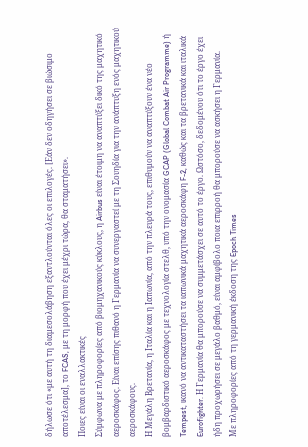δήλωσε ότι «με αυτή τη διαμεσολάβηση εξαντλούνται όλες οι επιλογές. [Εάν δεν οδηγήσει σε βιώσιμο αποτέλεσμα], το FCAS, με τη μορφή που έχει μέχρι τώρα, θα σταματήσει».
Ποιες είναι οι εναλλακτικές
Σύμφωνα με πληροφορίες από βιομηχανικούς κύκλους, η Airbus είναι έτοιμη να αναπτύξει δικό της μαχητικό αεροσκάφος. Είναι επίσης πιθανό η Γερμανία να συνεργαστεί με τη Σουηδία για την ανάπτυξη ενός μαχητικού αεροσκάφους.
Η Μεγάλη Βρετανία, η Ιταλία και η Ιαπωνία, από την πλευρά τους, επιθυμούν να αναπτύξουν ένα νέο βομβαρδιστικό αεροσκάφος με τεχνολογία στελθ, υπό την ονομασία GCAP (Global Combat Air Programme) ή Tempest, ικανό να αντικαταστήσει τα ιαπωνικά μαχητικά αεροσκάφη F-2, καθώς και τα βρετανικά και ιταλικά Eurofighter. Η Γερμανία θα μπορούσε να συμμετάσχει σε αυτό το έργο. Ωστόσο, δεδομένου ότι το έργο έχει ήδη προχωρήσει σε μεγάλο βαθμό, είναι αμφίβολο ποια επιρροή θα μπορούσε να ασκήσει η Γερμανία.
Με πληροφορίες από τη γερμανική έκδοση της Epoch Times